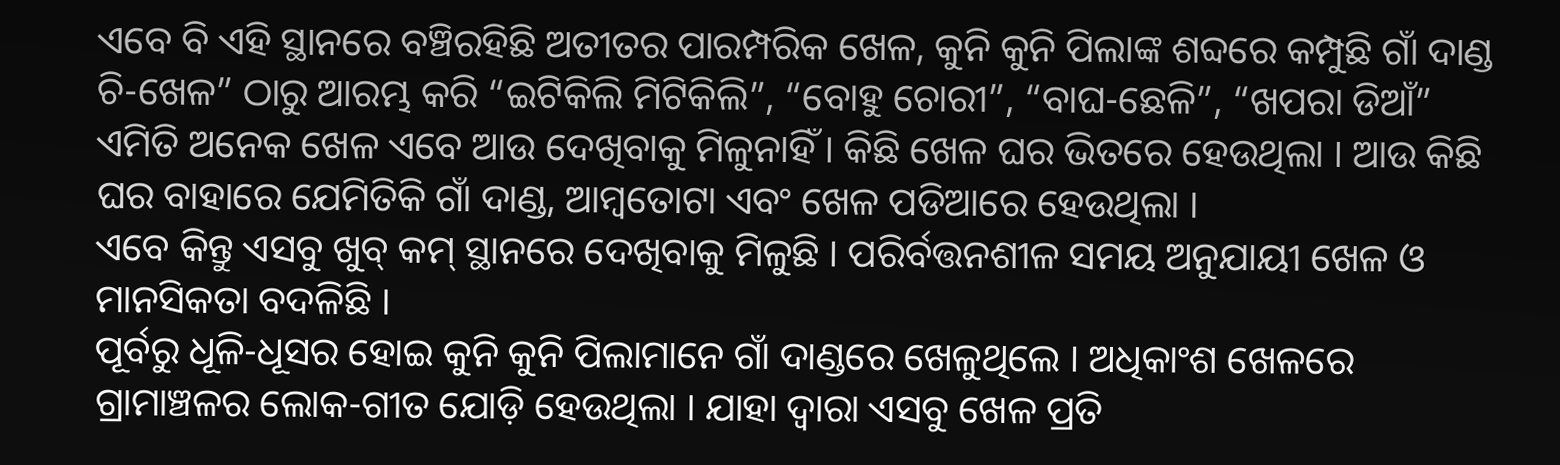ଏବେ ବି ଏହି ସ୍ଥାନରେ ବଞ୍ଚିରହିଛି ଅତୀତର ପାରମ୍ପରିକ ଖେଳ, କୁନି କୁନି ପିଲାଙ୍କ ଶବ୍ଦରେ କମ୍ପୁଛି ଗାଁ ଦାଣ୍ଡ
ଚି-ଖେଳ” ଠାରୁ ଆରମ୍ଭ କରି “ଇଟିକିଲି ମିଟିକିଲି”, “ବୋହୁ ଚୋରୀ”, “ବାଘ-ଛେଳି”, “ଖପରା ଡିଆଁ” ଏମିତି ଅନେକ ଖେଳ ଏବେ ଆଉ ଦେଖିବାକୁ ମିଳୁନାହିଁ । କିଛି ଖେଳ ଘର ଭିତରେ ହେଉଥିଲା । ଆଉ କିଛି ଘର ବାହାରେ ଯେମିତିକି ଗାଁ ଦାଣ୍ଡ, ଆମ୍ବତୋଟା ଏବଂ ଖେଳ ପଡିଆରେ ହେଉଥିଲା ।
ଏବେ କିନ୍ତୁ ଏସବୁ ଖୁବ୍ କମ୍ ସ୍ଥାନରେ ଦେଖିବାକୁ ମିଳୁଛି । ପରିର୍ବତ୍ତନଶୀଳ ସମୟ ଅନୁଯାୟୀ ଖେଳ ଓ ମାନସିକତା ବଦଳିଛି ।
ପୂର୍ବରୁ ଧୂଳି-ଧୂସର ହୋଇ କୁନି କୁନି ପିଲାମାନେ ଗାଁ ଦାଣ୍ଡରେ ଖେଳୁଥିଲେ । ଅଧିକାଂଶ ଖେଳରେ ଗ୍ରାମାଞ୍ଚଳର ଲୋକ-ଗୀତ ଯୋଡ଼ି ହେଉଥିଲା । ଯାହା ଦ୍ୱାରା ଏସବୁ ଖେଳ ପ୍ରତି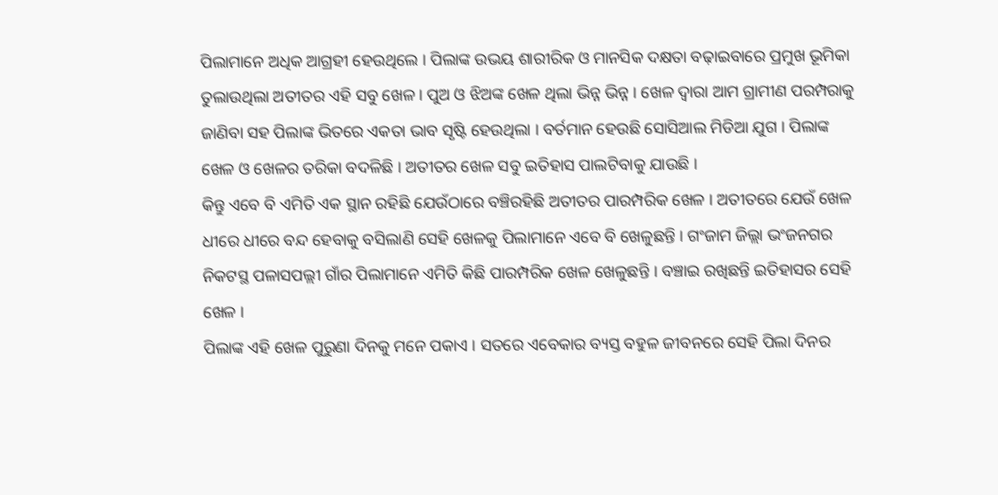ପିଲାମାନେ ଅଧିକ ଆଗ୍ରହୀ ହେଉଥିଲେ । ପିଲାଙ୍କ ଉଭୟ ଶାରୀରିକ ଓ ମାନସିକ ଦକ୍ଷତା ବଢ଼ାଇବାରେ ପ୍ରମୁଖ ଭୂମିକା ତୁଲାଉଥିଲା ଅତୀତର ଏହି ସବୁ ଖେଳ । ପୁଅ ଓ ଝିଅଙ୍କ ଖେଳ ଥିଲା ଭିନ୍ନ ଭିନ୍ନ । ଖେଳ ଦ୍ୱାରା ଆମ ଗ୍ରାମୀଣ ପରମ୍ପରାକୁ ଜାଣିବା ସହ ପିଲାଙ୍କ ଭିତରେ ଏକତା ଭାବ ସୃଷ୍ଟି ହେଉଥିଲା । ବର୍ତମାନ ହେଉଛି ସୋସିଆଲ ମିଡିଆ ଯୁଗ । ପିଲାଙ୍କ ଖେଳ ଓ ଖେଳର ତରିକା ବଦଳିଛି । ଅତୀତର ଖେଳ ସବୁ ଇତିହାସ ପାଲଟିବାକୁ ଯାଉଛି ।
କିନ୍ତୁ ଏବେ ବି ଏମିତି ଏକ ସ୍ଥାନ ରହିଛି ଯେଉଁଠାରେ ବଞ୍ଚିରହିଛି ଅତୀତର ପାରମ୍ପରିକ ଖେଳ । ଅତୀତରେ ଯେଉଁ ଖେଳ ଧୀରେ ଧୀରେ ବନ୍ଦ ହେବାକୁ ବସିଲାଣି ସେହି ଖେଳକୁ ପିଲାମାନେ ଏବେ ବି ଖେଳୁଛନ୍ତି । ଗଂଜାମ ଜିଲ୍ଲା ଭଂଜନଗର ନିକଟସ୍ଥ ପଳାସପଲ୍ଲୀ ଗାଁର ପିଲାମାନେ ଏମିତି କିଛି ପାରମ୍ପରିକ ଖେଳ ଖେଳୁଛନ୍ତି । ବଞ୍ଚାଇ ରଖିଛନ୍ତି ଇତିହାସର ସେହି ଖେଳ ।
ପିଲାଙ୍କ ଏହି ଖେଳ ପୁରୁଣା ଦିନକୁ ମନେ ପକାଏ । ସତରେ ଏବେକାର ବ୍ୟସ୍ତ ବହୁଳ ଜୀବନରେ ସେହି ପିଲା ଦିନର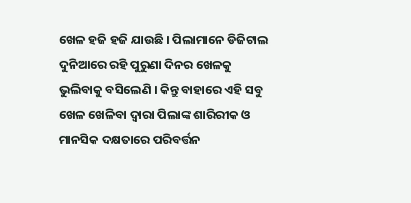ଖେଳ ହଜି ହଜି ଯାଉଛି । ପିଲାମାନେ ଡିଜିଟାଲ ଦୁନିଆରେ ରହି ପୁରୁଣା ଦିନର ଖେଳକୁ ଭୁଲିବାକୁ ବସିଲେଣି । କିନ୍ତୁ ବାହାରେ ଏହି ସବୁ ଖେଳ ଖେଳିବା ଦ୍ୱାରା ପିଲାଙ୍କ ଶାରିରୀକ ଓ ମାନସିକ ଦକ୍ଷତାରେ ପରିବର୍ତ୍ତନ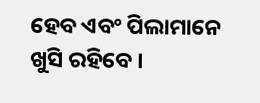ହେବ ଏବଂ ପିଲାମାନେ ଖୁସି ରହିବେ ।